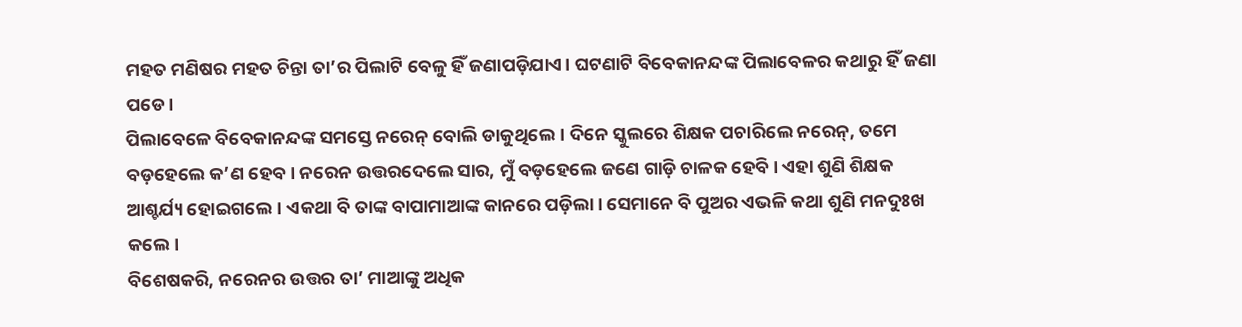ମହତ ମଣିଷର ମହତ ଚିନ୍ତା ତା’ର ପିଲାଟି ବେଳୁ ହିଁ ଜଣାପଡ଼ିଯାଏ। ଘଟଣାଟି ବିବେକାନନ୍ଦଙ୍କ ପିଲାବେଳର କଥାରୁ ହିଁ ଜଣା ପଡେ।
ପିଲାବେଳେ ବିବେକାନନ୍ଦଙ୍କ ସମସ୍ତେ ନରେନ୍ ବୋଲି ଡାକୁଥିଲେ। ଦିନେ ସ୍କୁଲରେ ଶିକ୍ଷକ ପଚାରିଲେ ନରେନ୍, ତମେ ବଡ଼ହେଲେ କ’ଣ ହେବ। ନରେନ ଉତ୍ତରଦେଲେ ସାର, ମୁଁ ବଡ଼ହେଲେ ଜଣେ ଗାଡ଼ି ଚାଳକ ହେବି। ଏହା ଶୁଣି ଶିକ୍ଷକ ଆଶ୍ଚର୍ଯ୍ୟ ହୋଇଗଲେ। ଏକଥା ବି ତାଙ୍କ ବାପାମାଆଙ୍କ କାନରେ ପଡ଼ିଲା। ସେମାନେ ବି ପୁଅର ଏଭଳି କଥା ଶୁଣି ମନଦୁଃଖ କଲେ।
ବିଶେଷକରି, ନରେନର ଉତ୍ତର ତା’ ମାଆଙ୍କୁ ଅଧିକ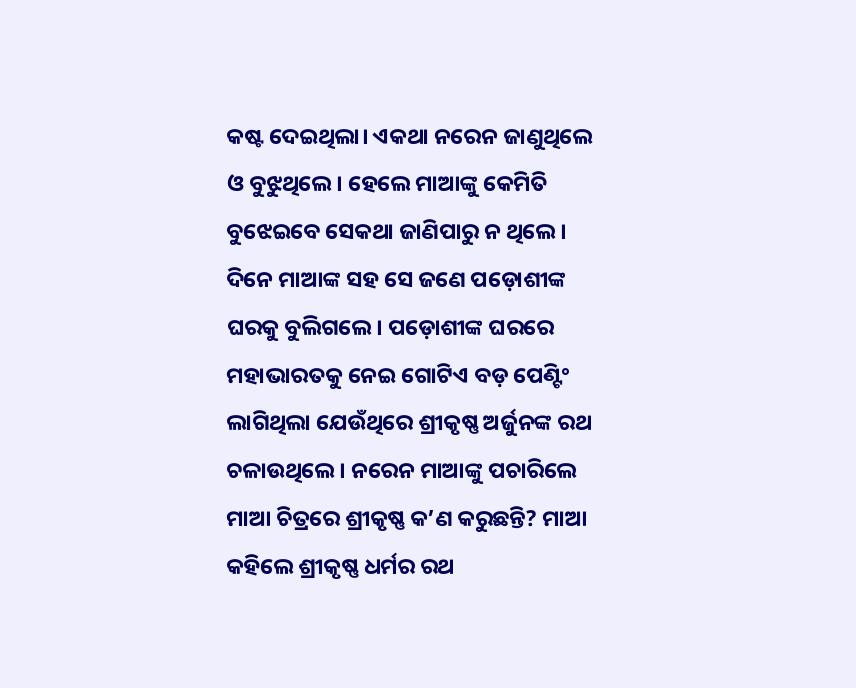କଷ୍ଟ ଦେଇଥିଲା। ଏକଥା ନରେନ ଜାଣୁଥିଲେ ଓ ବୁଝୁଥିଲେ। ହେଲେ ମାଆଙ୍କୁ କେମିତି ବୁଝେଇବେ ସେକଥା ଜାଣିପାରୁ ନ ଥିଲେ। ଦିନେ ମାଆଙ୍କ ସହ ସେ ଜଣେ ପଡ଼ୋଶୀଙ୍କ ଘରକୁ ବୁଲିଗଲେ। ପଡ଼ୋଶୀଙ୍କ ଘରରେ ମହାଭାରତକୁ ନେଇ ଗୋଟିଏ ବଡ଼ ପେଣ୍ଟିଂ ଲାଗିଥିଲା ଯେଉଁଥିରେ ଶ୍ରୀକୃଷ୍ଣ ଅର୍ଜୁନଙ୍କ ରଥ ଚଳାଉଥିଲେ। ନରେନ ମାଆଙ୍କୁ ପଚାରିଲେ ମାଆ ଚିତ୍ରରେ ଶ୍ରୀକୃଷ୍ଣ କ’ଣ କରୁଛନ୍ତି? ମାଆ କହିଲେ ଶ୍ରୀକୃଷ୍ଣ ଧର୍ମର ରଥ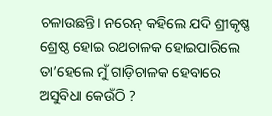ଚଳାଉଛନ୍ତି। ନରେନ୍ କହିଲେ ଯଦି ଶ୍ରୀକୃଷ୍ଣ ଶ୍ରେଷ୍ଠ ହୋଇ ରଥଚାଳକ ହୋଇପାରିଲେ ତା’ହେଲେ ମୁଁ ଗାଡ଼ିଚାଳକ ହେବାରେ ଅସୁବିଧା କେଉଁଠି ?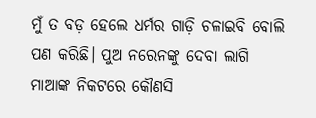ମୁଁ ତ ବଡ଼ ହେଲେ ଧର୍ମର ଗାଡ଼ି ଚଳାଇବି ବୋଲି ପଣ କରିଛି। ପୁଅ ନରେନଙ୍କୁ ଦେବା ଲାଗି ମାଆଙ୍କ ନିକଟରେ କୌଣସି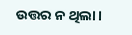ଉତ୍ତର ନ ଥିଲା।